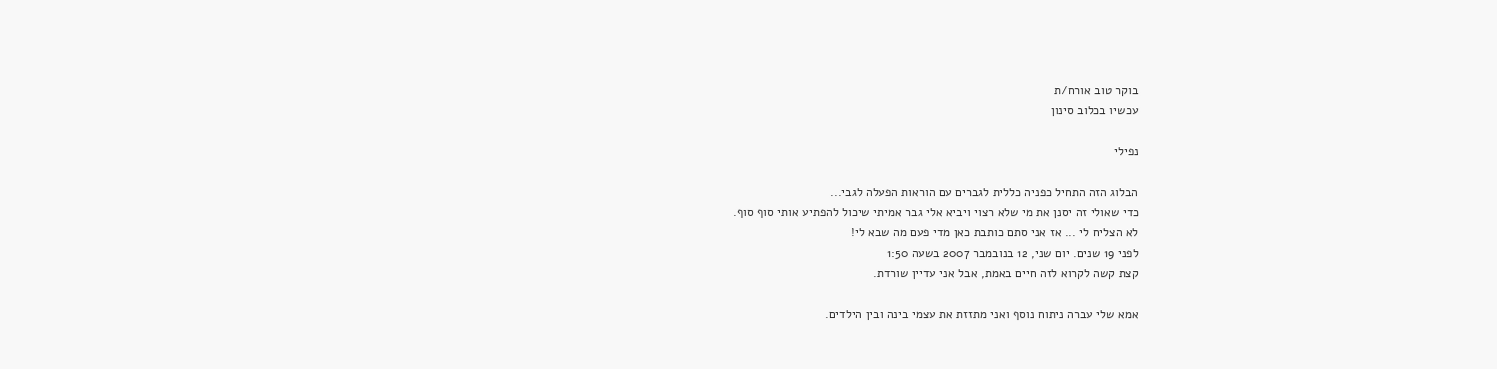בוקר טוב אורח/ת
עכשיו בכלוב סינון

נפילי

הבלוג הזה התחיל כפניה כללית לגברים עם הוראות הפעלה לגבי...
כדי שאולי זה יסנן את מי שלא רצוי ויביא אלי גבר אמיתי שיכול להפתיע אותי סוף סוף.
לא הצליח לי ... אז אני סתם כותבת כאן מדי פעם מה שבא לי!
לפני 19 שנים. יום שני, 12 בנובמבר 2007 בשעה 1:50
קצת קשה לקרוא לזה חיים באמת, אבל אני עדיין שורדת.

אמא שלי עברה ניתוח נוסף ואני מתזזת את עצמי בינה ובין הילדים.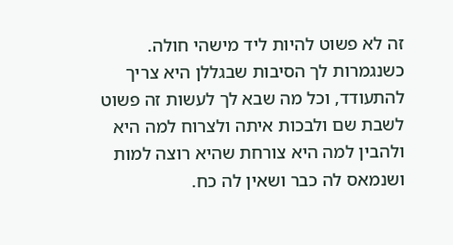זה לא פשוט להיות ליד מישהי חולה. כשנגמרות לך הסיבות שבגללן היא צריך להתעודד, וכל מה שבא לך לעשות זה פשוט לשבת שם ולבכות איתה ולצרוח למה היא ולהבין למה היא צורחת שהיא רוצה למות ושנמאס לה כבר ושאין לה כח.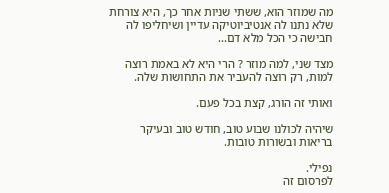מה שמוזר הוא, ששתי שניות אחר כך, היא צורחת שלא נתנו לה אנטיביוטיקה עדיין ושיחליפו לה חבישה כי הכל מלא דם...

מצד שני, למה מוזר ? הרי היא לא באמת רוצה למות, רק רוצה להעביר את התחושות שלה.

ואותי זה הורג, קצת בכל פעם.

שיהיה לכולנו שבוע טוב, חודש טוב ובעיקר בריאות ובשורות טובות.

נפילי.
לפרסום זה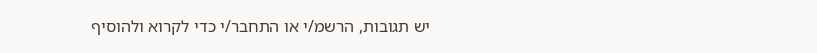יש תגובות, הרשמ/י או התחבר/י כדי לקרוא ולהוסיף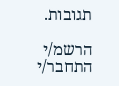תגובות.

הרשמ/י התחבר/י